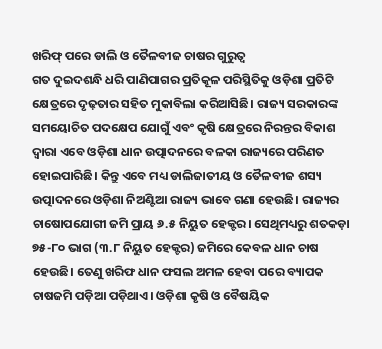ଖରିଫ୍ ପରେ ଡାଲି ଓ ତୈଳବୀଜ ଚାଷର ଗୁରୁତ୍ୱ
ଗତ ଦୁଇଦଶନ୍ଧି ଧରି ପାଣିପାଗର ପ୍ରତିକୂଳ ପରିସ୍ଥିତିକୁ ଓଡ଼ିଶା ପ୍ରତିଟି କ୍ଷେତ୍ରରେ ଦୃଢ଼ତାର ସହିତ ମୁକାବିଲା କରିଆସିଛି। ରାଜ୍ୟ ସରକାରଙ୍କ ସମୟୋଚିତ ପଦକ୍ଷେପ ଯୋଗୁଁ ଏବଂ କୃଷି କ୍ଷେତ୍ରରେ ନିରନ୍ତର ବିକାଶ ଦ୍ୱାରା ଏବେ ଓଡ଼ିଶା ଧାନ ଉତ୍ପାଦନରେ ବଳକା ରାଜ୍ୟରେ ପରିଣତ ହୋଇପାରିଛି। କିନ୍ତୁ ଏବେ ମଧ୍ୟ ଡାଲିଜାତୀୟ ଓ ତୈଳବୀଜ ଶସ୍ୟ ଉତ୍ପାଦନରେ ଓଡ଼ିଶା ନିଅଣ୍ଟିଆ ରାଜ୍ୟ ଭାବେ ଗଣା ହେଉଛି। ରାଜ୍ୟର ଚାଷୋପଯୋଗୀ ଜମି ପ୍ରାୟ ୬.୫ ନିୟୁତ ହେକ୍ଟର। ସେଥିମଧ୍ୟରୁ ଶତକଡ଼ା ୭୫-୮୦ ଭାଗ (୩.୮ ନିୟୁତ ହେକ୍ଟର) ଜମିରେ କେବଳ ଧାନ ଚାଷ ହେଉଛି। ତେଣୁ ଖରିଫ ଧାନ ଫସଲ ଅମଳ ହେବା ପରେ ବ୍ୟାପକ ଚାଷଜମି ପଡ଼ିଆ ପଡ଼ିଥାଏ। ଓଡ଼ିଶା କୃଷି ଓ ବୈଷୟିକ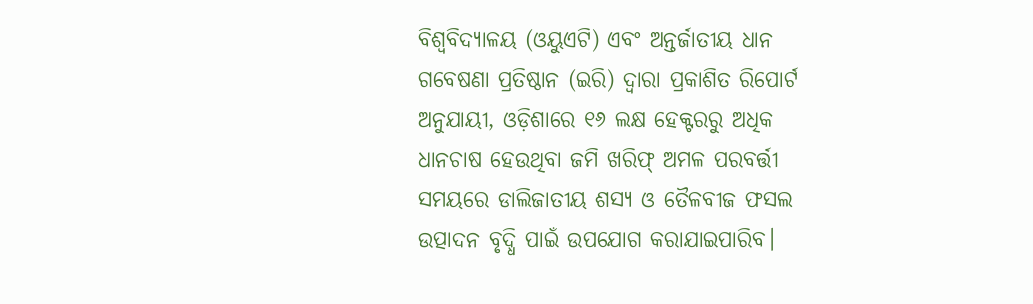ବିଶ୍ୱବିଦ୍ୟାଳୟ (ଓୟୁଏଟି) ଏବଂ ଅନ୍ତର୍ଜାତୀୟ ଧାନ ଗବେଷଣା ପ୍ରତିଷ୍ଠାନ (ଇରି) ଦ୍ୱାରା ପ୍ରକାଶିତ ରିପୋର୍ଟ ଅନୁଯାୟୀ, ଓଡ଼ିଶାରେ ୧୬ ଲକ୍ଷ ହେକ୍ଟରରୁ ଅଧିକ ଧାନଚାଷ ହେଉଥିବା ଜମି ଖରିଫ୍ ଅମଳ ପରବର୍ତ୍ତୀ ସମୟରେ ଡାଲିଜାତୀୟ ଶସ୍ୟ ଓ ତୈଳବୀଜ ଫସଲ ଉତ୍ପାଦନ ବୃଦ୍ଧି ପାଇଁ ଉପଯୋଗ କରାଯାଇପାରିବ।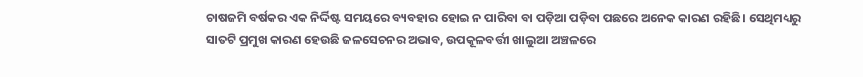ଚାଷଜମି ବର୍ଷକର ଏକ ନିର୍ଦ୍ଦିଷ୍ଟ ସମୟରେ ବ୍ୟବହାର ହୋଇ ନ ପାରିବା ବା ପଡ଼ିଆ ପଡ଼ିବା ପଛରେ ଅନେକ କାରଣ ରହିଛି। ସେଥିମଧ୍ୟରୁ ସାତଟି ପ୍ରମୁଖ କାରଣ ହେଉଛି ଜଳସେଚନର ଅଭାବ, ଉପକୂଳବର୍ତ୍ତୀ ଖାଲୁଆ ଅଞ୍ଚଳରେ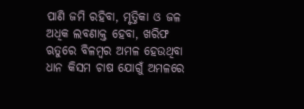ପାଣି ଜମି ରହିବା, ମୃତ୍ତିକା ଓ ଜଳ ଅଧିକ ଲବଣାକ୍ତ ହେବା, ଖରିଫ ଋତୁରେ ବିଳମ୍ୱର ଅମଳ ହେଉଥିବା ଧାନ କିସମ ଚାଷ ଯୋଗୁଁ ଅମଳରେ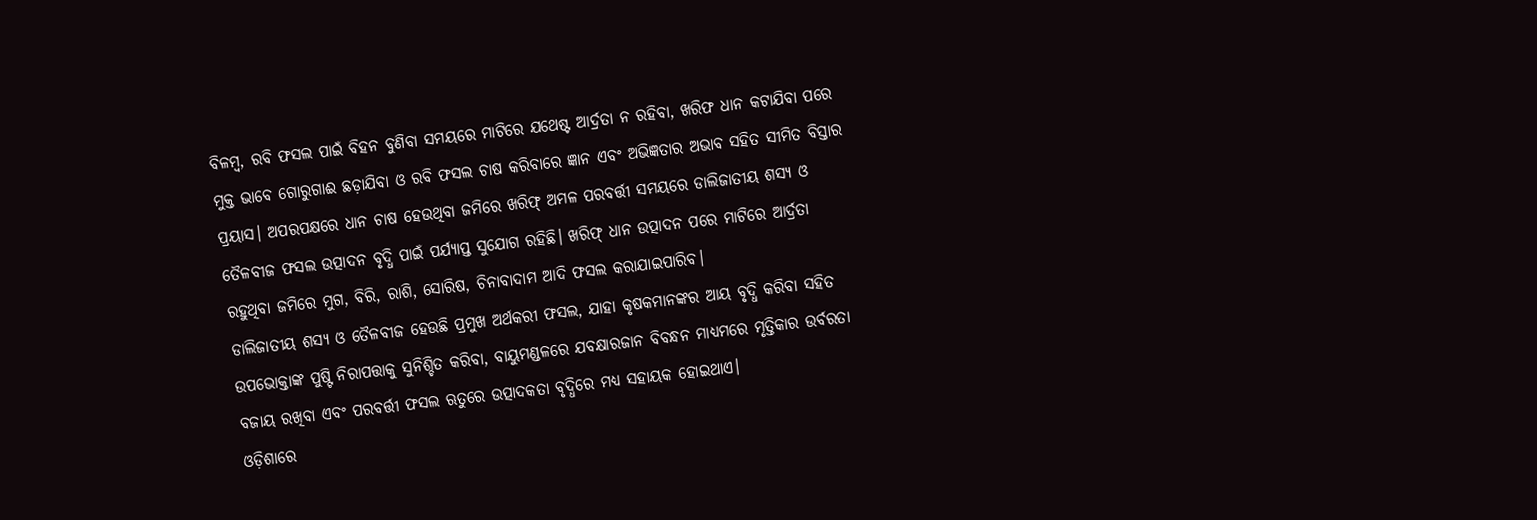ବିଳମ୍ୱ, ରବି ଫସଲ ପାଇଁ ବିହନ ବୁଣିବା ସମୟରେ ମାଟିରେ ଯଥେଷ୍ଟ ଆର୍ଦ୍ରତା ନ ରହିବା, ଖରିଫ ଧାନ କଟାଯିବା ପରେ ମୁକ୍ତ ଭାବେ ଗୋରୁଗାଈ ଛଡ଼ାଯିବା ଓ ରବି ଫସଲ ଚାଷ କରିବାରେ ଜ୍ଞାନ ଏବଂ ଅଭିଜ୍ଞତାର ଅଭାବ ସହିତ ସୀମିତ ବିସ୍ତାର ପ୍ରୟାସ। ଅପରପକ୍ଷରେ ଧାନ ଚାଷ ହେଉଥିବା ଜମିରେ ଖରିଫ୍ ଅମଳ ପରବର୍ତ୍ତୀ ସମୟରେ ଡାଲିଜାତୀୟ ଶସ୍ୟ ଓ ତୈଳବୀଜ ଫସଲ ଉତ୍ପାଦନ ବୃଦ୍ଧି ପାଇଁ ପର୍ଯ୍ୟାପ୍ତ ସୁଯୋଗ ରହିଛି। ଖରିଫ୍ ଧାନ ଉତ୍ପାଦନ ପରେ ମାଟିରେ ଆର୍ଦ୍ରତା ରହୁଥିବା ଜମିରେ ମୁଗ, ବିରି, ରାଶି, ସୋରିଷ, ଚିନାବାଦାମ ଆଦି ଫସଲ କରାଯାଇପାରିବ।
ଡାଲିଜାତୀୟ ଶସ୍ୟ ଓ ତୈଳବୀଜ ହେଉଛି ପ୍ରମୁଖ ଅର୍ଥକରୀ ଫସଲ, ଯାହା କୃଷକମାନଙ୍କର ଆୟ ବୃଦ୍ଧି କରିବା ସହିତ ଉପଭୋକ୍ତାଙ୍କ ପୁଷ୍ଟି ନିରାପତ୍ତାକୁ ସୁନିଶ୍ଚିତ କରିବା, ବାୟୁମଣ୍ଡଳରେ ଯବକ୍ଷାରଜାନ ବିବନ୍ଧନ ମାଧ୍ୟମରେ ମୃତ୍ତିକାର ଉର୍ବରତା ବଜାୟ ରଖିବା ଏବଂ ପରବର୍ତ୍ତୀ ଫସଲ ଋତୁରେ ଉତ୍ପାଦକତା ବୃଦ୍ଧିରେ ମଧ୍ୟ ସହାୟକ ହୋଇଥାଏ।
ଓଡ଼ିଶାରେ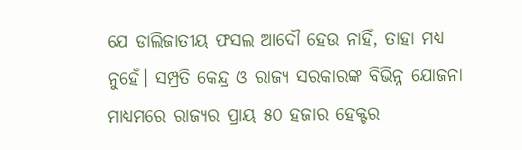ଯେ ଡାଲିଜାତୀୟ ଫସଲ ଆଦୌ ହେଉ ନାହିଁ, ତାହା ମଧ୍ୟ ନୁହେଁ। ସମ୍ପ୍ରତି କେନ୍ଦ୍ର ଓ ରାଜ୍ୟ ସରକାରଙ୍କ ବିଭିନ୍ନ ଯୋଜନା ମାଧ୍ୟମରେ ରାଜ୍ୟର ପ୍ରାୟ ୫୦ ହଜାର ହେକ୍ଟର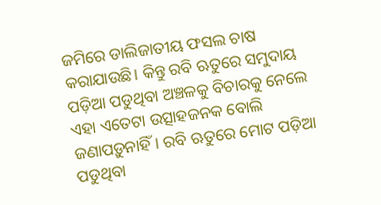ଜମିରେ ଡାଲିଜାତୀୟ ଫସଲ ଚାଷ କରାଯାଉଛି। କିନ୍ତୁ ରବି ଋତୁରେ ସମୁଦାୟ ପଡ଼ିଆ ପଡୁଥିବା ଅଞ୍ଚଳକୁ ବିଚାରକୁ ନେଲେ ଏହା ଏତେଟା ଉତ୍ସାହଜନକ ବୋଲି ଜଣାପଡ଼ୁନାହିଁ। ରବି ଋତୁରେ ମୋଟ ପଡ଼ିଆ ପଡୁଥିବା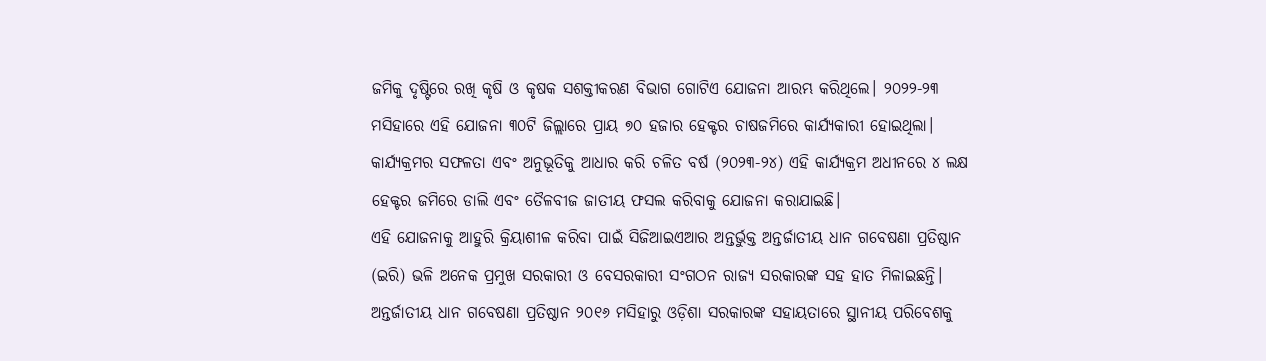ଜମିକୁ ଦୃଷ୍ଟିରେ ରଖି କୃଷି ଓ କୃଷକ ସଶକ୍ତୀକରଣ ବିଭାଗ ଗୋଟିଏ ଯୋଜନା ଆରମ୍ଭ କରିଥିଲେ। ୨୦୨୨-୨୩ ମସିହାରେ ଏହି ଯୋଜନା ୩୦ଟି ଜିଲ୍ଲାରେ ପ୍ରାୟ ୭୦ ହଜାର ହେକ୍ଟର ଚାଷଜମିରେ କାର୍ଯ୍ୟକାରୀ ହୋଇଥିଲା। କାର୍ଯ୍ୟକ୍ରମର ସଫଳତା ଏବଂ ଅନୁଭୂତିକୁ ଆଧାର କରି ଚଳିତ ବର୍ଷ (୨୦୨୩-୨୪) ଏହି କାର୍ଯ୍ୟକ୍ରମ ଅଧୀନରେ ୪ ଲକ୍ଷ ହେକ୍ଟର ଜମିରେ ଡାଲି ଏବଂ ତୈଳବୀଜ ଜାତୀୟ ଫସଲ କରିବାକୁ ଯୋଜନା କରାଯାଇଛି।
ଏହି ଯୋଜନାକୁ ଆହୁରି କ୍ରିୟାଶୀଳ କରିବା ପାଇଁ ସିଜିଆଇଏଆର ଅନ୍ତର୍ଭୁକ୍ତ ଅନ୍ତର୍ଜାତୀୟ ଧାନ ଗବେଷଣା ପ୍ରତିଷ୍ଠାନ (ଇରି) ଭଳି ଅନେକ ପ୍ରମୁଖ ସରକାରୀ ଓ ବେସରକାରୀ ସଂଗଠନ ରାଜ୍ୟ ସରକାରଙ୍କ ସହ ହାତ ମିଳାଇଛନ୍ତି। ଅନ୍ତର୍ଜାତୀୟ ଧାନ ଗବେଷଣା ପ୍ରତିଷ୍ଠାନ ୨୦୧୬ ମସିହାରୁ ଓଡ଼ିଶା ସରକାରଙ୍କ ସହାୟତାରେ ସ୍ଥାନୀୟ ପରିବେଶକୁ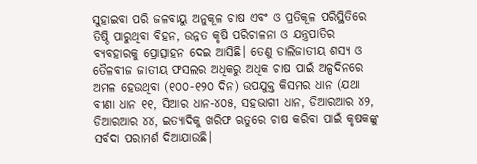ସୁହାଇବା ପରି ଜଳବାୟୁ ଅନୁକୂଳ ଚାଷ ଏବଂ ଓ ପ୍ରତିକୂଳ ପରିସ୍ଥିତିରେ ତିଷ୍ଠି ପାରୁଥିବା ବିହନ, ଉନ୍ନତ କୃଷି ପରିଚାଳନା ଓ ଯନ୍ତ୍ରପାତିର ବ୍ୟବହାରକୁ ପ୍ରୋତ୍ସାହନ ଦେଇ ଆସିଛି। ତେଣୁ ଡାଲିଜାତୀୟ ଶସ୍ୟ ଓ ତୈଳବୀଜ ଜାତୀୟ ଫସଲର ଅଧିକରୁ ଅଧିକ ଚାଷ ପାଇଁ ଅଳ୍ପଦିନରେ ଅମଳ ହେଉଥିବା (୧୦୦-୧୨୦ ଦିନ) ଉପଯୁକ୍ତ କିସମର ଧାନ (ଯଥା ବୀଣା ଧାନ ୧୧, ସିଆର ଧାନ-୪୦୫, ସହଭାଗୀ ଧାନ, ଡିଆରଆର ୪୨, ଡିଆରଆର ୪୪, ଇତ୍ୟାଦିକୁ ଖରିଫ ଋତୁରେ ଚାଷ କରିବା ପାଇଁ କୃଷକଙ୍କୁ ସର୍ବଦା ପରାମର୍ଶ ଦିଆଯାଉଛି।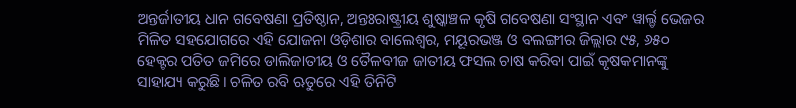ଅନ୍ତର୍ଜାତୀୟ ଧାନ ଗବେଷଣା ପ୍ରତିଷ୍ଠାନ, ଅନ୍ତଃରାଷ୍ଟ୍ରୀୟ ଶୁଷ୍କାଞ୍ଚଳ କୃଷି ଗବେଷଣା ସଂସ୍ଥାନ ଏବଂ ୱାର୍ଲ୍ଡ ଭେଜର ମିଳିତ ସହଯୋଗରେ ଏହି ଯୋଜନା ଓଡ଼ିଶାର ବାଲେଶ୍ୱର, ମୟୂରଭଞ୍ଜ ଓ ବଲଙ୍ଗୀର ଜିଲ୍ଲାର ୯୫, ୬୫୦ ହେକ୍ଟର ପତିତ ଜମିରେ ଡାଲିଜାତୀୟ ଓ ତୈଳବୀଜ ଜାତୀୟ ଫସଲ ଚାଷ କରିବା ପାଇଁ କୃଷକମାନଙ୍କୁ ସାହାଯ୍ୟ କରୁଛି। ଚଳିତ ରବି ଋତୁରେ ଏହି ତିନିଟି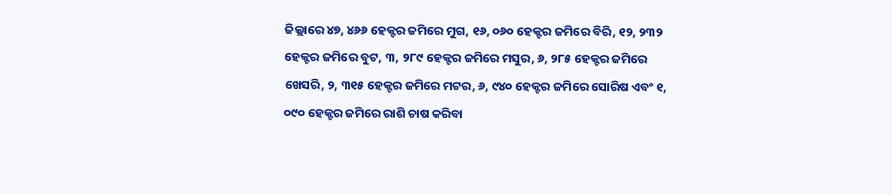ଜିଲ୍ଲାରେ ୪୭, ୪୬୬ ହେକ୍ଟର ଜମିରେ ମୁଗ, ୧୬, ୦୬୦ ହେକ୍ଟର ଜମିରେ ବିରି, ୧୨, ୨୩୨ ହେକ୍ଟର ଜମିରେ ବୁଟ, ୩, ୨୮୯ ହେକ୍ଟର ଜମିରେ ମସୁର, ୬, ୨୮୫ ହେକ୍ଟର ଜମିରେ ଖେସରି, ୨, ୩୧୫ ହେକ୍ଟର ଜମିରେ ମଟର, ୬, ୯୪୦ ହେକ୍ଟର ଜମିରେ ସୋରିଷ ଏବଂ ୧, ୦୯୦ ହେକ୍ଟର ଜମିରେ ରାଶି ଚାଷ କରିବା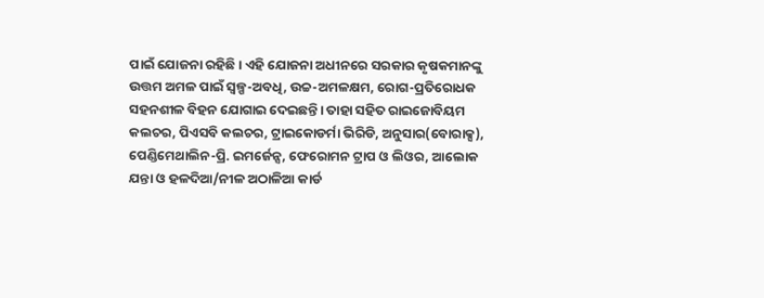ପାଇଁ ଯୋଜନା ରହିଛି। ଏହି ଯୋଜନା ଅଧୀନରେ ସରକାର କୃଷକମାନଙ୍କୁ ଉତ୍ତମ ଅମଳ ପାଇଁ ସ୍ୱଳ୍ପ-ଅବଧି, ଉଚ୍ଚ-ଅମଳକ୍ଷମ, ରୋଗ-ପ୍ରତିରୋଧକ ସହନଶୀଳ ବିହନ ଯୋଗାଇ ଦେଇଛନ୍ତି। ତାହା ସହିତ ରାଇଜୋବିୟମ କଲଚର, ପିଏସବି କଲଚର, ଟ୍ରାଇକୋଡର୍ମା ଭିରିଡି, ଅନୁସାର(ବୋରାକ୍ସ), ପେଣ୍ଡିମେଥାଲିନ-ପ୍ରି. ଇମର୍ଜେନ୍ସ, ଫେରୋମନ ଟ୍ରାପ ଓ ଲିଓର, ଆଲୋକ ଯନ୍ତା ଓ ହଳଦିଆ/ନୀଳ ଅଠାଳିଆ କାର୍ଡ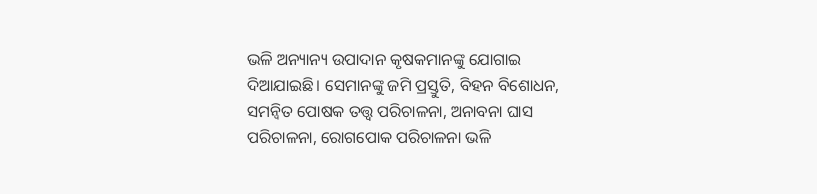ଭଳି ଅନ୍ୟାନ୍ୟ ଉପାଦାନ କୃଷକମାନଙ୍କୁ ଯୋଗାଇ ଦିଆଯାଇଛି। ସେମାନଙ୍କୁ ଜମି ପ୍ରସ୍ତୁତି, ବିହନ ବିଶୋଧନ, ସମନ୍ୱିତ ପୋଷକ ତତ୍ତ୍ୱ ପରିଚାଳନା, ଅନାବନା ଘାସ ପରିଚାଳନା, ରୋଗପୋକ ପରିଚାଳନା ଭଳି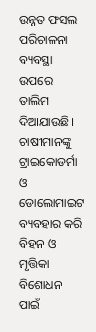ଉନ୍ନତ ଫସଲ ପରିଚାଳନା ବ୍ୟବସ୍ଥା ଉପରେ ତାଲିମ ଦିଆଯାଉଛି। ଚାଷୀମାନଙ୍କୁ ଟ୍ରାଇକୋଡର୍ମା ଓ ଡୋଲୋମାଇଟ ବ୍ୟବହାର କରି ବିହନ ଓ ମୃତ୍ତିକା ବିଶୋଧନ ପାଇଁ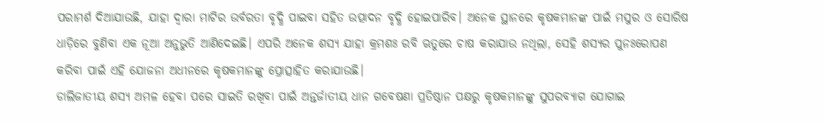ପରାମର୍ଶ ଦିଆଯାଉଛି, ଯାହା ଦ୍ୱାରା ମାଟିର ଉର୍ବରତା ବୃଦ୍ଧି ପାଇବା ସହିତ ଉତ୍ପାଦନ ବୃଦ୍ଧି ହୋଇପାରିବ। ଅନେକ ସ୍ଥାନରେ କୃଷକମାନଙ୍କ ପାଇଁ ମସୁର ଓ ସୋରିଷ ଧାଡ଼ିରେ ବୁଣିବା ଏକ ନୂଆ ଅନୁଭୁତି ଆଣିଦେଇଛି। ଏପରି ଅନେକ ଶସ୍ୟ ଯାହା କ୍ରମଶଃ ରବି ଋତୁରେ ଚାଷ କରାଯାଉ ନଥିଲା, ସେହି ଶସ୍ୟର ପୁନଃରୋପଣ କରିବା ପାଇଁ ଏହି ଯୋଜନା ଅଧୀନରେ କୃଷକମାନଙ୍କୁ ପ୍ରୋତ୍ସାହିତ କରାଯାଉଛି।
ଡାଲିଜାତୀୟ ଶସ୍ୟ ଅମଳ ହେବା ପରେ ସାଇତି ରଖିବା ପାଇଁ ଅନ୍ତର୍ଜାତୀୟ ଧାନ ଗବେଷଣା ପ୍ରତିଷ୍ଠାନ ପକ୍ଷରୁ କୃଷକମାନଙ୍କୁ ସୁପରବ୍ୟାଗ ଯୋଗାଇ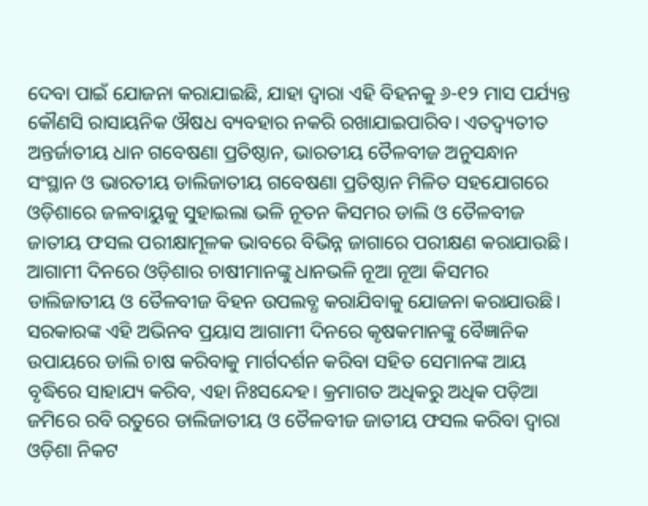ଦେବା ପାଇଁ ଯୋଜନା କରାଯାଇଛି, ଯାହା ଦ୍ୱାରା ଏହି ବିହନକୁ ୬-୧୨ ମାସ ପର୍ଯ୍ୟନ୍ତ କୌଣସି ରାସାୟନିକ ଔଷଧ ବ୍ୟବହାର ନକରି ରଖାଯାଇପାରିବ। ଏତଦ୍ବ୍ୟତୀତ ଅନ୍ତର୍ଜାତୀୟ ଧାନ ଗବେଷଣା ପ୍ରତିଷ୍ଠାନ, ଭାରତୀୟ ତୈଳବୀଜ ଅନୁସନ୍ଧାନ ସଂସ୍ଥାନ ଓ ଭାରତୀୟ ଡାଲିଜାତୀୟ ଗବେଷଣା ପ୍ରତିଷ୍ଠାନ ମିଳିତ ସହଯୋଗରେ ଓଡ଼ିଶାରେ ଜଳବାୟୁକୁ ସୁହାଇଲା ଭଳି ନୂତନ କିସମର ଡାଲି ଓ ତୈଳବୀଜ ଜାତୀୟ ଫସଲ ପରୀକ୍ଷାମୂଳକ ଭାବରେ ବିଭିନ୍ନ ଜାଗାରେ ପରୀକ୍ଷଣ କରାଯାଉଛି। ଆଗାମୀ ଦିନରେ ଓଡ଼ିଶାର ଚାଷୀମାନଙ୍କୁ ଧାନଭଳି ନୂଆ ନୂଆ କିସମର ଡାଲିଜାତୀୟ ଓ ତୈଳବୀଜ ବିହନ ଉପଲବ୍ଧ କରାଯିବାକୁ ଯୋଜନା କରାଯାଉଛି।
ସରକାରଙ୍କ ଏହି ଅଭିନବ ପ୍ରୟାସ ଆଗାମୀ ଦିନରେ କୃଷକମାନଙ୍କୁ ବୈଜ୍ଞାନିକ ଉପାୟରେ ଡାଲି ଚାଷ କରିବାକୁ ମାର୍ଗଦର୍ଶନ କରିବା ସହିତ ସେମାନଙ୍କ ଆୟ ବୃଦ୍ଧିରେ ସାହାଯ୍ୟ କରିବ, ଏହା ନିଃସନ୍ଦେହ। କ୍ରମାଗତ ଅଧିକରୁ ଅଧିକ ପଡ଼ିଆ ଜମିରେ ରବି ରତୁରେ ଡାଲିଜାତୀୟ ଓ ତୈଳବୀଜ ଜାତୀୟ ଫସଲ କରିବା ଦ୍ୱାରା ଓଡ଼ିଶା ନିକଟ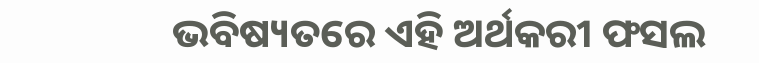ଭବିଷ୍ୟତରେ ଏହି ଅର୍ଥକରୀ ଫସଲ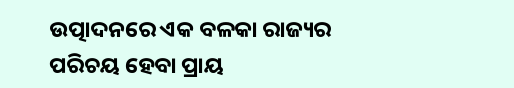ଉତ୍ପାଦନରେ ଏକ ବଳକା ରାଜ୍ୟର ପରିଚୟ ହେବା ପ୍ରାୟ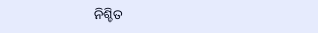ନିଶ୍ଚିତ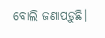ବୋଲି ଜଣାପଡ଼ୁଛି।